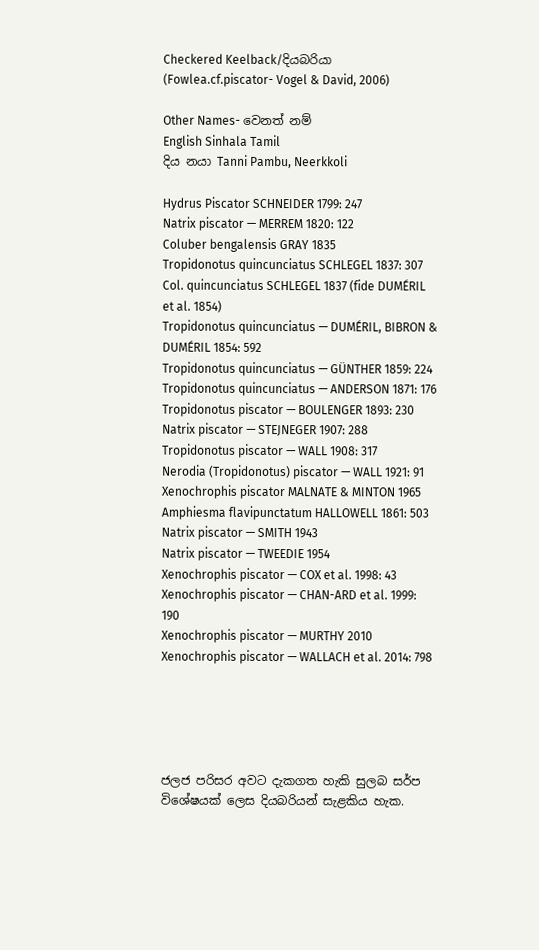Checkered Keelback/දියබරියා (Fowlea.cf.piscator- Vogel & David, 2006)

Other Names- වෙනත් නම්
English Sinhala Tamil
දිය නයා Tanni Pambu, Neerkkoli

Hydrus Piscator SCHNEIDER 1799: 247
Natrix piscator — MERREM 1820: 122
Coluber bengalensis GRAY 1835
Tropidonotus quincunciatus SCHLEGEL 1837: 307
Col. quincunciatus SCHLEGEL 1837 (fide DUMÉRIL et al. 1854)
Tropidonotus quincunciatus — DUMÉRIL, BIBRON & DUMÉRIL 1854: 592
Tropidonotus quincunciatus — GÜNTHER 1859: 224
Tropidonotus quincunciatus — ANDERSON 1871: 176
Tropidonotus piscator — BOULENGER 1893: 230
Natrix piscator — STEJNEGER 1907: 288
Tropidonotus piscator — WALL 1908: 317
Nerodia (Tropidonotus) piscator — WALL 1921: 91
Xenochrophis piscator MALNATE & MINTON 1965
Amphiesma flavipunctatum HALLOWELL 1861: 503
Natrix piscator — SMITH 1943
Natrix piscator — TWEEDIE 1954
Xenochrophis piscator — COX et al. 1998: 43
Xenochrophis piscator — CHAN-ARD et al. 1999: 190
Xenochrophis piscator — MURTHY 2010
Xenochrophis piscator — WALLACH et al. 2014: 798





ජලජ පරිසර අවට දැකගත හැකි සුලබ සර්ප විශේෂයක් ලෙස දියබරියන් සැළකිය හැක.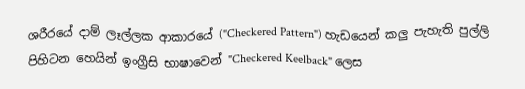ශරීරයේ දාම් ලෑල්ලක ආකාරයේ ("Checkered Pattern") හැඩයෙන් කලු පැහැති පුල්ලි පිහිටන හෙයින් ඉංග්‍රීසි භාෂාවෙන් "Checkered Keelback" ලෙස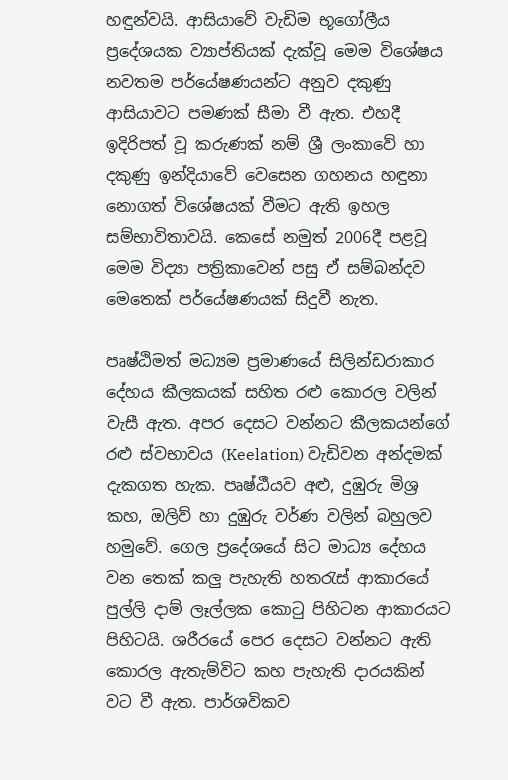හඳුන්වයි. ආසියාවේ වැඩිම භූගෝලීය ප්‍රදේශයක ව්‍යාප්තියක් දැක්වූ මෙම විශේෂය නවතම පර්යේෂණයන්ට අනුව දකුණු ආසියාවට පමණක් සීමා වී ඇත. එහදී ඉදිරිපත් වූ කරුණක් නම් ශ්‍රී ලංකාවේ හා දකුණු ඉන්දියාවේ වෙසෙන ගහනය හඳුනා නොගත් විශේෂයක් වීමට ඇති ඉහල සම්භාවිතාවයි. කෙසේ නමුත් 2006දී පළවූ මෙම විද්‍යා පත්‍රිකාවෙන් පසු ඒ සම්බන්දව මෙතෙක් පර්යේෂණයක් සිදුවී නැත.

පෘෂ්ඨිමත් මධ්‍යම ප්‍රමාණයේ සිලින්ඩරාකාර දේහය කීලකයක් සහිත රළු කොරල වලින් වැසී ඇත. අපර දෙසට වන්නට කීලකයන්ගේ රළු ස්වභාවය (Keelation) වැඩිවන අන්දමක් දැකගත හැක. පෘෂ්ඨීයව අළු, දුඹුරු මිශ්‍ර කහ, ඔලිව් හා දුඹුරු වර්ණ වලින් බහුලව හමුවේ. ගෙල ප්‍රදේශයේ සිට මාධ්‍ය දේහය වන තෙක් කලු පැහැති හතරැස් ආකාරයේ පුල්ලි දාම් ලෑල්ලක කොටු පිහිටන ආකාරයට පිහිටයි. ශරීරයේ පෙර දෙසට වන්නට ඇති කොරල ඇතැම්විට කහ පැහැති දාරයකින් වට වී ඇත. පාර්ශවිකව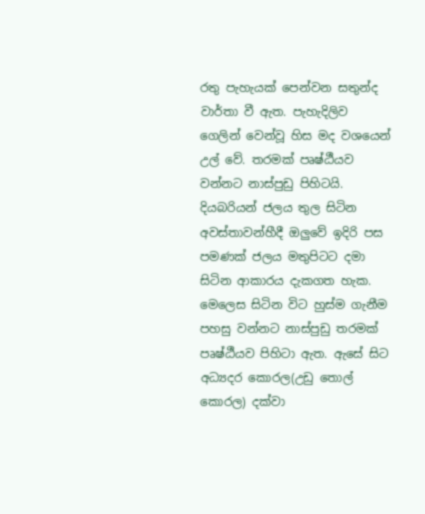රතු පැහැයක් පෙන්වන සතුන්ද වාර්තා වී ඇත. පැහැදිලිව ගෙලින් වෙන්වූ හිස මද වශයෙන් උල් වේ. තරමක් පෘෂ්ඨීයව වන්නට නාස්පුඩු පිහිටයි. දියබරියන් ජලය තුල සිටින අවස්තාවන්හීදී ඔලුවේ ඉදිරි පස පමණක් ජලය මතුපිටට දමා සිටින ආකාරය දැකගත හැක.  මෙලෙස සිටින විට හුස්ම ගැනීම පහසු වන්නට නාස්පුඩු තරමක් පෘෂ්ඨීයව පිහිටා ඇත. ඇසේ සිට අධ්‍යදර කොරල(උඩු තොල් කොරල) දක්වා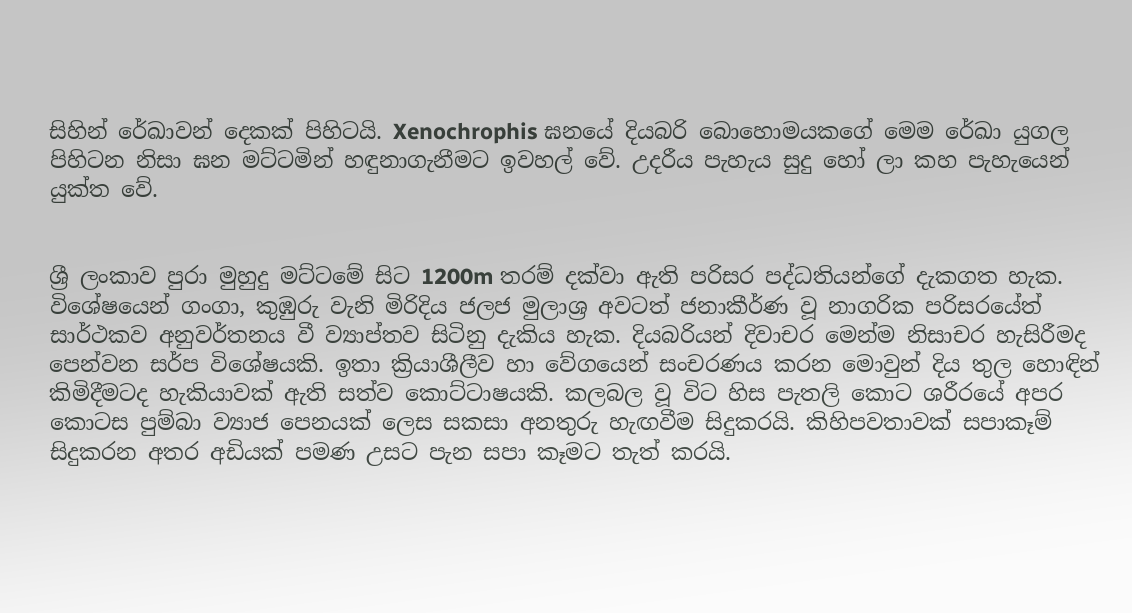සිහින් රේඛාවන් දෙකක් පිහිටයි. Xenochrophis ඝනයේ දියබරි බොහොමයකගේ මෙම රේඛා යුගල පිහිටන නිසා ඝන මට්ටමින් හඳුනාගැනීමට ඉවහල් වේ. උදරීය පැහැය සුදු හෝ ලා කහ පැහැයෙන් යුක්ත වේ.


ශ්‍රී ලංකාව පුරා මුහුදු මට්ටමේ සිට 1200m තරම් දක්වා ඇති පරිසර පද්ධතියන්ගේ දැකගත හැක. විශේෂයෙන් ගංගා, කුඹුරු වැනි මිරිදිය ජලජ මුලාශ්‍ර අවටත් ජනාකීර්ණ වූ නාගරික පරිසරයේත් සාර්ථකව අනුවර්තනය වී ව්‍යාප්තව සිටිනු දැකිය හැක. දියබරියන් දිවාචර මෙන්ම නිසාචර හැසිරීමද පෙන්වන සර්ප විශේෂයකි. ඉතා ක්‍රියාශීලීව හා වේගයෙන් සංචරණය කරන මොවුන් දිය තුල හොඳින් කිමිදීමටද හැකියාවක් ඇති සත්ව කොට්ටාෂයකි. කලබල වූ විට හිස පැතලි කොට ශරීරයේ අපර කොටස පුම්බා ව්‍යාජ පෙනයක් ලෙස සකසා අනතුරු හැඟවීම සිදුකරයි. කිහිපවතාවක් සපාකෑම් සිදුකරන අතර අඩියක් පමණ උසට පැන සපා කෑමට තැත් කරයි.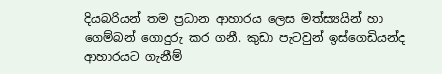දියබරියන් තම ප්‍රධාන ආහාරය ලෙස මත්ස්‍යයින් හා ගෙම්බන් ගොදුරු කර ගනී. කුඩා පැටවුන් ඉස්ගෙඩියන්ද ආහාරයට ගැනීම්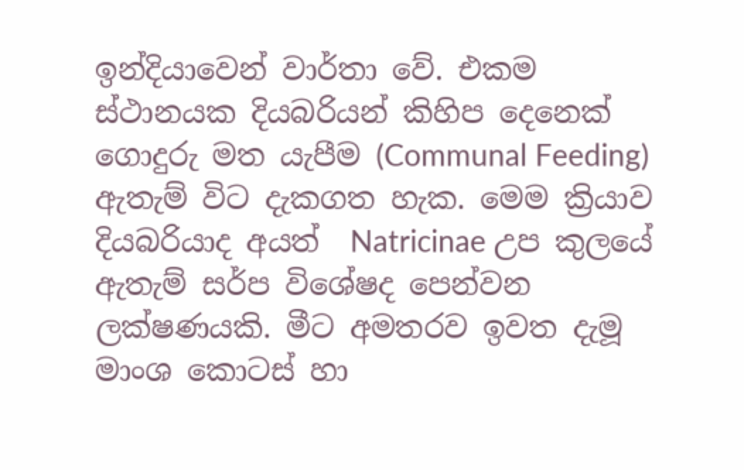ඉන්දියාවෙන් වාර්තා වේ. එකම ස්ථානයක දියබරියන් කිහිප දෙනෙක් ගොදුරු මත යැපීම (Communal Feeding) ඇතැම් විට දැකගත හැක. මෙම ක්‍රියාව දියබරියාද අයත්  Natricinae උප කුලයේ ඇතැම් සර්ප විශේෂද පෙන්වන ලක්ෂණයකි. මීට අමතරව ඉවත දැමූ මාංශ කොටස් හා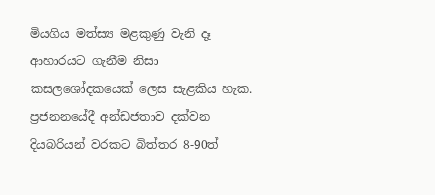මියගිය මත්ස්‍ය මළකුණු වැනි දෑ ආහාරයට ගැනීම නිසා කසලශෝදකයෙක් ලෙස සැළකිය හැක. ප්‍රජනනයේදී අන්ඩජතාව දක්වන දියබරියන් වරකට බිත්තර 8-90ත්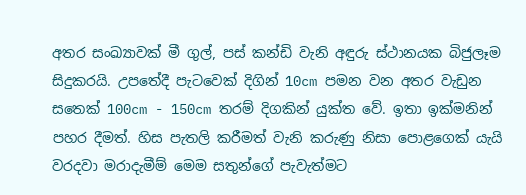අතර සංඛ්‍යාවක් මී ගුල්, පස් කන්ඩි වැනි අඳුරු ස්ථානයක බිජුලෑම සිදුකරයි. උපතේදී පැටවෙක් දිගින් 10cm පමන වන අතර වැඩුන සතෙක් 100cm - 150cm තරම් දිගකින් යුක්ත වේ. ඉතා ඉක්මනින් පහර දීමත්. හිස පැතලි කරීමත් වැනි කරුණු නිසා පොළගෙක් යැයි වරදවා මරාදැමීම් මෙම සතුන්ගේ පැවැත්මට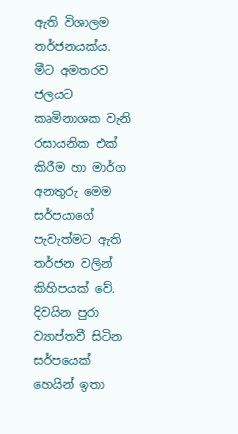ඇති විශාලම තර්ජනයක්ය. මීට අමතරව ජලයට කෘමිනාශක වැනි රසායනික එක් කිරීම හා මාර්ග අනතුරු මෙම සර්පයාගේ පැවැත්මට ඇති තර්ජන වලින් කිහිපයක් වේ. දිවයින පුරා ව්‍යාප්තවී සිටින සර්පයෙක් හෙයින් ඉතා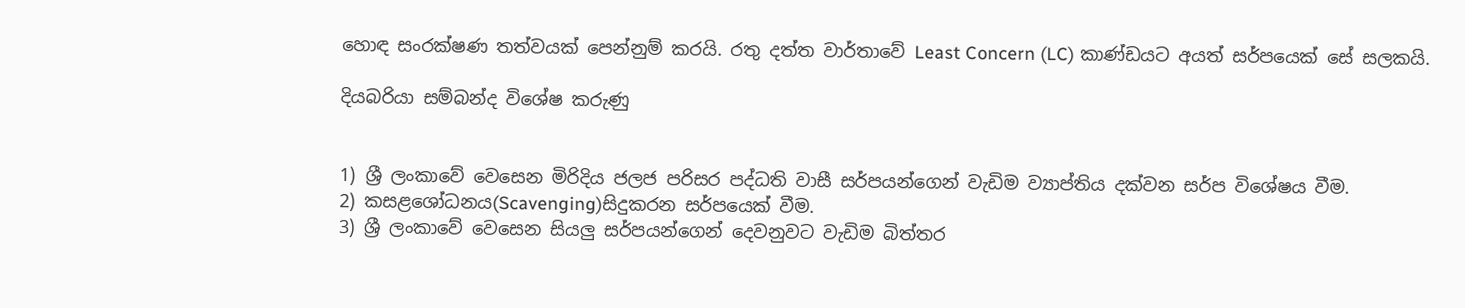හොඳ සංරක්ෂණ තත්වයක් පෙන්නුම් කරයි. රතු දත්ත වාර්තාවේ Least Concern (LC) කාණ්ඩයට අයත් සර්පයෙක් සේ සලකයි.

දියබරියා සම්බන්ද විශේෂ කරුණු


1) ශ්‍රී ලංකාවේ වෙසෙන මිරිදිය ජලජ පරිසර පද්ධති වාසී සර්පයන්ගෙන් වැඩිම ව්‍යාප්තිය දක්වන සර්ප විශේෂය වීම.
2) කසළශෝධනය(Scavenging)සිදුකරන සර්පයෙක් වීම.
3) ශ්‍රී ලංකාවේ වෙසෙන සියලු සර්පයන්ගෙන් දෙවනුවට වැඩිම බිත්තර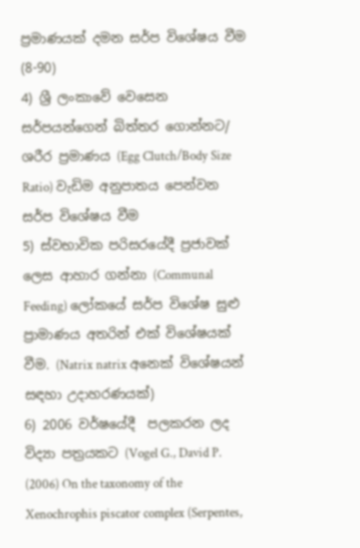ප්‍රමාණයක් දමන සර්ප විශේෂය වීම (8-90)
4) ශ්‍රී ලංකාවේ වෙසෙන සර්පයන්ගෙන් බිත්තර ගොන්නට/ ශරීර ප්‍රමාණය (Egg Clutch/Body Size Ratio) වැඩිම අනුපාතය පෙන්වන සර්ප විශේෂය වීම
5) ස්වභාවික පරිසරයේදී ප්‍රජාවක් ලෙස ආහාර ගන්නා (Communal Feeding) ලෝකයේ සර්ප විශේෂ සුළු ප්‍රාමාණය අතරින් එක් විශේෂයක් වීම. (Natrix natrix අනෙක් විශේෂයන් සඳහා උදාහරණයක්)
6) 2006 වර්ෂයේදී  පලකරන ලද විද්‍යා පත්‍රයකට (Vogel G., David P. (2006) On the taxonomy of the Xenochrophis piscator complex (Serpentes,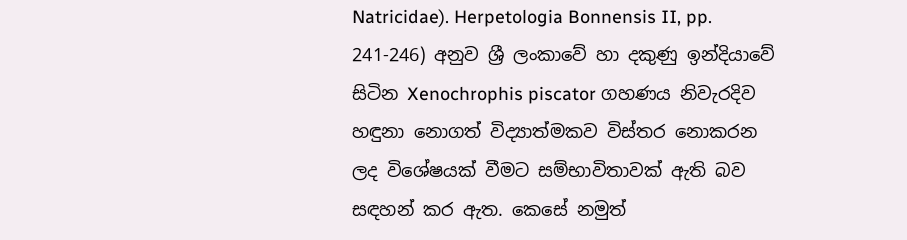Natricidae). Herpetologia Bonnensis II, pp. 241-246) අනුව ශ්‍රී ලංකාවේ හා දකුණු ඉන්දියාවේ සිටින Xenochrophis piscator ගහණය නිවැරදිව හඳුනා නොගත් විද්‍යාත්මකව විස්තර නොකරන ලද විශේෂයක් වීමට සම්භාවිතාවක් ඇති බව සඳහන් කර ඇත. කෙසේ නමුත්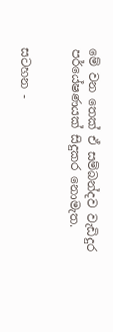මේ වන තෙක් ඒ සම්බන්දව වැඩිදුර පර්යේෂණයක් සිදුකර නොමැත.


සටහන -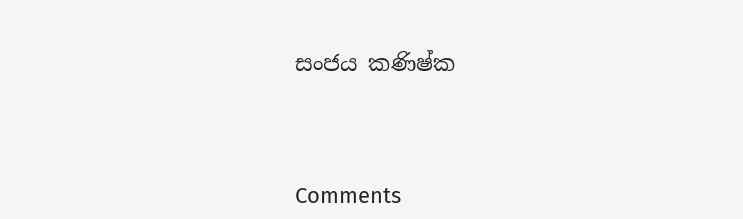සංජය කණිෂ්ක




Comments